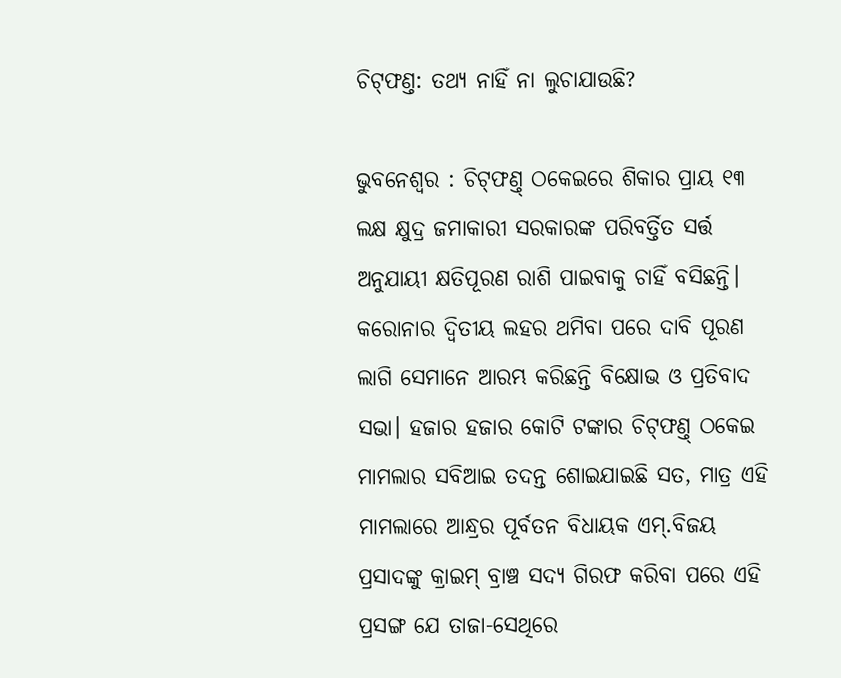ଚିଟ୍‌ଫଣ୍ତ: ତଥ୍ୟ ନାହିଁ ନା ଲୁଚାଯାଉଛି?

ଭୁବନେଶ୍ବର : ଚିଟ୍‌ଫଣ୍ତ୍‌ ଠକେଇରେ ଶିକାର ପ୍ରାୟ ୧୩ ଲକ୍ଷ କ୍ଷୁଦ୍ର ଜମାକାରୀ ସରକାରଙ୍କ ପରିବର୍ତ୍ତିତ ସର୍ତ୍ତ ଅନୁଯାୟୀ କ୍ଷତିପୂରଣ ରାଶି ପାଇବାକୁ ଚାହିଁ ବସିଛନ୍ତି। କରୋନାର ଦ୍ବିତୀୟ ଲହର ଥମିବା ପରେ ଦାବି ପୂରଣ ଲାଗି ସେମାନେ ଆରମ୍ଭ କରିଛନ୍ତି ବିକ୍ଷୋଭ ଓ ପ୍ରତିବାଦ ସଭା। ହଜାର ହଜାର କୋଟି ଟଙ୍କାର ଚିଟ୍‌ଫଣ୍ତ୍‌ ଠକେଇ ମାମଲାର ସବିଆଇ ତଦନ୍ତ ଶୋଇଯାଇଛି ସତ, ମାତ୍ର ଏହି ମାମଲାରେ ଆନ୍ଧ୍ରର ପୂର୍ବତନ ବିଧାୟକ ଏମ୍‌.ବିଜୟ ପ୍ରସାଦଙ୍କୁ କ୍ରାଇମ୍‌ ବ୍ରାଞ୍ଚ ସଦ୍ୟ ଗିରଫ କରିବା ପରେ ଏହି ପ୍ରସଙ୍ଗ ଯେ ତାଜା-ସେଥିରେ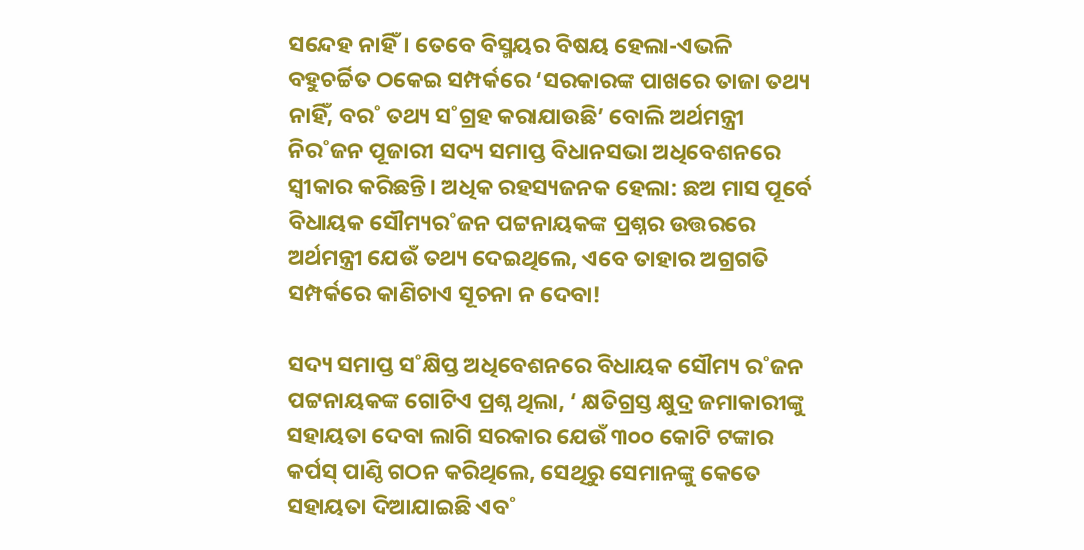ସନ୍ଦେହ ନାହିଁ। ତେବେ ବିସ୍ମୟର ବିଷୟ ହେଲା-ଏଭଳି ବହୁଚର୍ଚ୍ଚିତ ଠକେଇ ସମ୍ପର୍କରେ ‘ସରକାରଙ୍କ ପାଖରେ ତାଜା ତଥ୍ୟ ନାହିଁ, ବର˚ ତଥ୍ୟ ସ˚ଗ୍ରହ କରାଯାଉଛି’ ବୋଲି ଅର୍ଥମନ୍ତ୍ରୀ ନିର˚ଜନ ପୂଜାରୀ ସଦ୍ୟ ସମାପ୍ତ ବିଧାନସଭା ଅଧିବେଶନରେ ସ୍ବୀକାର କରିଛନ୍ତି। ଅଧିକ ରହସ୍ୟଜନକ ହେଲା: ଛଅ ମାସ ପୂର୍ବେ ବିଧାୟକ ସୌମ୍ୟର˚ଜନ ପଟ୍ଟନାୟକଙ୍କ ପ୍ରଶ୍ନର ଉତ୍ତରରେ ଅର୍ଥମନ୍ତ୍ରୀ ଯେଉଁ ତଥ୍ୟ ଦେଇଥିଲେ, ଏବେ ତାହାର ଅଗ୍ରଗତି ସମ୍ପର୍କରେ କାଣିଚାଏ ସୂଚନା ନ ଦେବା!

ସଦ୍ୟ ସମାପ୍ତ ସ˚କ୍ଷିପ୍ତ ଅଧିବେଶନରେ ବିଧାୟକ ସୌମ୍ୟ ର˚ଜନ ପଟ୍ଟନାୟକଙ୍କ ଗୋଟିଏ ପ୍ରଶ୍ନ ଥିଲା, ‘ କ୍ଷତିଗ୍ରସ୍ତ କ୍ଷୁଦ୍ର ଜମାକାରୀଙ୍କୁ ସହାୟତା ଦେବା ଲାଗି ସରକାର ଯେଉଁ ୩୦୦ କୋଟି ଟଙ୍କାର କର୍ପସ୍‌ ପାଣ୍ଠି ଗଠନ କରିଥିଲେ, ସେଥିରୁ ସେମାନଙ୍କୁ କେତେ ସହାୟତା ଦିଆଯାଇଛି ଏବ˚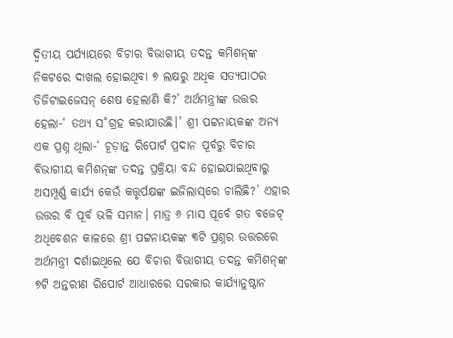ଦ୍ବିତୀୟ ପର୍ଯ୍ୟାୟରେ ବିଚାର ବିଭାଗୀୟ ତଦନ୍ତ କମିଶନ୍‌ଙ୍କ ନିକଟରେ ଦାଖଲ ହୋଇଥିବା ୭ ଲକ୍ଷରୁ ଅଧିକ ସତ୍ୟପାଠର ଡିଜିଟାଇଜେସନ୍‌ ଶେଷ ହେଲାଣି କି?’ ଅର୍ଥମନ୍ତ୍ରୀଙ୍କ ଉତ୍ତର ହେଲା-‘ ତଥ୍ୟ ସ˚ଗ୍ରହ କରାଯାଉଛି।’ ଶ୍ରୀ ପଟ୍ଟନାୟକଙ୍କ ଅନ୍ୟ ଏକ ପ୍ରଶ୍ନ ଥିଲା-‘ ଚୂଡ଼ାନ୍ତ ରିପୋର୍ଟ ପ୍ରଦାନ ପୂର୍ବରୁ ବିଚାର ବିଭାଗୀୟ କମିଶନ୍‌ଙ୍କ ତଦନ୍ତ ପ୍ରକ୍ରିୟା ବନ୍ଦ ହୋଇଯାଇଥିବାରୁ ଅସମ୍ପୂର୍ଣ୍ଣ କାର୍ଯ୍ୟ କେଉଁ କତ୍ତୃର୍ପକ୍ଷଙ୍କ ଇଜିଲାସ୍‌ରେ ଚାଲିଛି?’ ଏହାର ଉତ୍ତର ବି ପୂର୍ବ ଭଳି ସମାନ। ମାତ୍ର ୬ ମାସ ପୂର୍ବେ ଗତ ବଜେଟ୍‌ ଅଧିବେଶନ କାଳରେ ଶ୍ରୀ ପଟ୍ଟନାୟକଙ୍କ ୩ଟି ପ୍ରଶ୍ନର ଉତ୍ତରରେ ଅର୍ଥମନ୍ତ୍ରୀ ଦର୍ଶାଇଥିଲେ ଯେ ବିଚାର ବିଭାଗୀୟ ତଦନ୍ତ କମିଶନ୍‌ଙ୍କ ୭ଟି ଅନ୍ତରୀଣ ରିପୋର୍ଟ ଆଧାରରେ ସରକାର କାର୍ଯ୍ୟାନୁଷ୍ଠାନ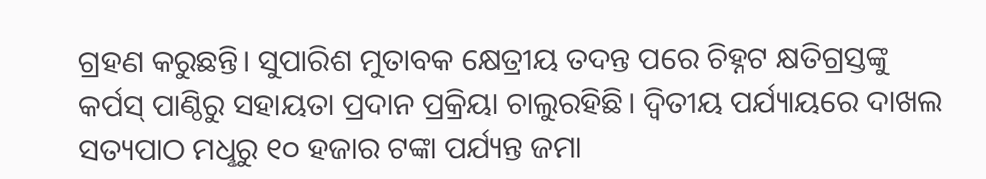ଗ୍ରହଣ କରୁଛନ୍ତି। ସୁପାରିଶ ମୁତାବକ କ୍ଷେତ୍ରୀୟ ତଦନ୍ତ ପରେ ଚିହ୍ନଟ କ୍ଷତିଗ୍ରସ୍ତଙ୍କୁ କର୍ପସ୍‌ ପାଣ୍ଠିରୁ ସହାୟତା ପ୍ରଦାନ ପ୍ରକ୍ରିୟା ଚାଲୁରହିଛି। ଦ୍ବିତୀୟ ପର୍ଯ୍ୟାୟରେ ଦାଖଲ ସତ୍ୟପାଠ ମଧୢରୁ ୧୦ ହଜାର ଟଙ୍କା ପର୍ଯ୍ୟନ୍ତ ଜମା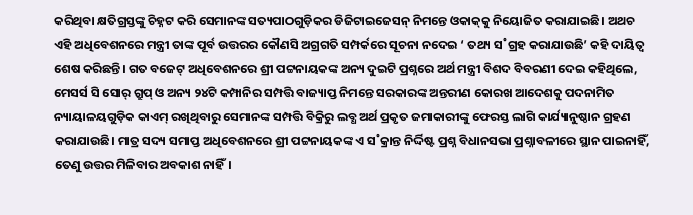କରିଥିବା କ୍ଷତିଗ୍ରସ୍ତଙ୍କୁ ଚିହ୍ନଟ କରି ସେମାନଙ୍କ ସତ୍ୟପାଠଗୁଡ଼ିକର ଡିଜିଟାଇଜେସନ୍‌ ନିମନ୍ତେ ଓକାକ୍‌କୁ ନିୟୋଜିତ କରାଯାଇଛି। ଅଥଚ ଏହି ଅଧିବେଶନରେ ମନ୍ତ୍ରୀ ତାଙ୍କ ପୂର୍ବ ଉତ୍ତରର କୌଣସି ଅଗ୍ରଗତି ସମ୍ପର୍କରେ ସୂଚନା ନଦେଇ ‘ ତଥ୍ୟ ସ˚ଗ୍ରହ କରାଯାଉଛି’ କହି ଦାୟିତ୍ବ ଶେଷ କରିଛନ୍ତି। ଗତ ବଜେଟ୍‌ ଅଧିବେଶନରେ ଶ୍ରୀ ପଟ୍ଟନାୟକଙ୍କ ଅନ୍ୟ ଦୁଇଟି ପ୍ରଶ୍ନରେ ଅର୍ଥ ମନ୍ତ୍ରୀ ବିଶଦ ବିବରଣୀ ଦେଇ କହିଥିଲେ, ମେସର୍ସ ସି ସୋର‌୍‌ ଗ୍ରୁପ୍‌ ଓ ଅନ୍ୟ ୨୪ଟି କମ୍ପାନିର ସମ୍ପତ୍ତି ବାଜ୍ୟାପ୍ତ ନିମନ୍ତେ ସରକାରଙ୍କ ଅନ୍ତରୀଣ କୋରଖ ଆଦେଶକୁ ପଦନାମିତ ନ୍ୟାୟାଳୟଗୁଡ଼ିକ କାଏମ୍‌ ରଖିଥିବାରୁ ସେମାନଙ୍କ ସମ୍ପତ୍ତି ବିକ୍ରିରୁ ଲବ୍ଧ ଅର୍ଥ ପ୍ରକୃତ ଜମାକାରୀଙ୍କୁ ଫେରସ୍ତ ଲାଗି କାର୍ଯ୍ୟାନୁଷ୍ଠାନ ଗ୍ରହଣ କରାଯାଉଛି। ମାତ୍ର ସଦ୍ୟ ସମାପ୍ତ ଅଧିବେଶନରେ ଶ୍ରୀ ପଟ୍ଟନାୟକଙ୍କ ଏ ସ˚କ୍ରାନ୍ତ ନିର୍ଦ୍ଦିଷ୍ଟ ପ୍ରଶ୍ନ ବିଧାନସଭା ପ୍ରଶ୍ନାବଳୀରେ ସ୍ଥାନ ପାଇନାହିଁ, ତେଣୁ ଉତ୍ତର ମିଳିବାର ଅବକାଶ ନାହିଁ।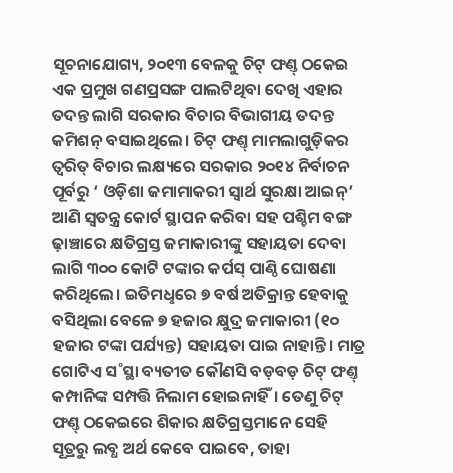ସୂଚନାଯୋଗ୍ୟ, ୨୦୧୩ ବେଳକୁ ଚିଟ୍‌ ଫଣ୍ତ୍‌ ଠକେଇ ଏକ ପ୍ରମୁଖ ଗଣପ୍ରସଙ୍ଗ ପାଲଟିଥିବା ଦେଖି ଏହାର ତଦନ୍ତ ଲାଗି ସରକାର ବିଚାର ବିଭାଗୀୟ ତଦନ୍ତ କମିଶନ୍‌ ବସାଇଥିଲେ। ଚିଟ୍‌ ଫଣ୍ତ୍‌ ମାମଲାଗୁଡ଼ିକର ତ୍ବରିତ୍‌ ବିଚାର ଲକ୍ଷ୍ୟରେ ସରକାର ୨୦୧୪ ନିର୍ବାଚନ ପୂର୍ବରୁ ‘ ଓଡ଼ିଶା ଜମାମାକରୀ ସ୍ବାର୍ଥ ସୁରକ୍ଷା ଆଇନ୍‌’ ଆଣି ସ୍ବତନ୍ତ୍ର କୋର୍ଟ ସ୍ଥାପନ କରିବା ସହ ପଶ୍ଚିମ ବଙ୍ଗ ଢ଼ାଞ୍ଚାରେ କ୍ଷତିଗ୍ରସ୍ତ ଜମାକାରୀଙ୍କୁ ସହାୟତା ଦେବା ଲାଗି ୩୦୦ କୋଟି ଟଙ୍କାର କର୍ପସ୍‌ ପାଣ୍ଠି ଘୋଷଣା କରିଥିଲେ। ଇତିମଧୢରେ ୭ ବର୍ଷ ଅତିକ୍ରାନ୍ତ ହେବାକୁ ବସିଥିଲା ବେଳେ ୭ ହଜାର କ୍ଷୁଦ୍ର ଜମାକାରୀ (୧୦ ହଜାର ଟଙ୍କା ପର୍ଯ୍ୟନ୍ତ) ସହାୟତା ପାଇ ନାହାନ୍ତି। ମାତ୍ର ଗୋଟିଏ ସ˚ସ୍ଥା ବ୍ୟତୀତ କୌଣସି ବଡ଼ବଡ଼ ଚିଟ୍‌ ଫଣ୍ତ୍‌ କମ୍ପାନିଙ୍କ ସମ୍ପତ୍ତି ନିଲାମ ହୋଇନାହିଁ। ତେଣୁ ଚିଟ୍‌ ଫଣ୍ତ୍‌ ଠକେଇରେ ଶିକାର କ୍ଷତିଗ୍ରସ୍ତମାନେ ସେହି ସୂତ୍ରରୁ ଲବ୍ଧ ଅର୍ଥ କେବେ ପାଇବେ, ତାହା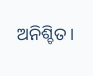ଅନିଶ୍ଚିତ।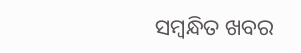ସମ୍ବନ୍ଧିତ ଖବର